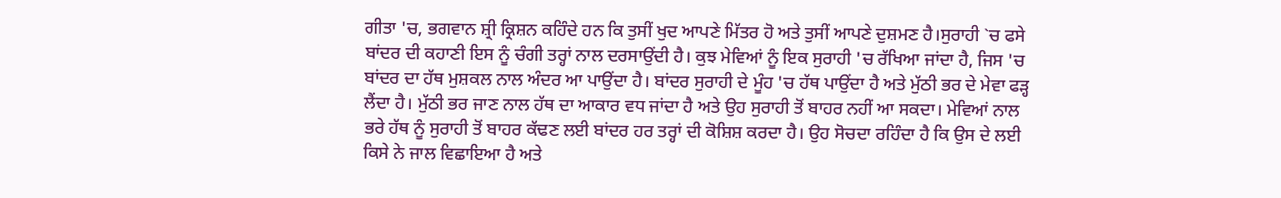ਗੀਤਾ 'ਚ, ਭਗਵਾਨ ਸ਼੍ਰੀ ਕ੍ਰਿਸ਼ਨ ਕਹਿੰਦੇ ਹਨ ਕਿ ਤੁਸੀਂ ਖੁਦ ਆਪਣੇ ਮਿੱਤਰ ਹੋ ਅਤੇ ਤੁਸੀਂ ਆਪਣੇ ਦੁਸ਼ਮਣ ਹੈ।ਸੁਰਾਹੀ `ਚ ਫਸੇ ਬਾਂਦਰ ਦੀ ਕਹਾਣੀ ਇਸ ਨੂੰ ਚੰਗੀ ਤਰ੍ਹਾਂ ਨਾਲ ਦਰਸਾਉਂਦੀ ਹੈ। ਕੁਝ ਮੇਵਿਆਂ ਨੂੰ ਇਕ ਸੁਰਾਹੀ 'ਚ ਰੱਖਿਆ ਜਾਂਦਾ ਹੈ, ਜਿਸ 'ਚ ਬਾਂਦਰ ਦਾ ਹੱਥ ਮੁਸ਼ਕਲ ਨਾਲ ਅੰਦਰ ਆ ਪਾਉਂਦਾ ਹੈ। ਬਾਂਦਰ ਸੁਰਾਹੀ ਦੇ ਮੂੰਹ 'ਚ ਹੱਥ ਪਾਉਂਦਾ ਹੈ ਅਤੇ ਮੁੱਠੀ ਭਰ ਦੇ ਮੇਵਾ ਫੜ੍ਹ ਲੈਂਦਾ ਹੈ। ਮੁੱਠੀ ਭਰ ਜਾਣ ਨਾਲ ਹੱਥ ਦਾ ਆਕਾਰ ਵਧ ਜਾਂਦਾ ਹੈ ਅਤੇ ਉਹ ਸੁਰਾਹੀ ਤੋਂ ਬਾਹਰ ਨਹੀਂ ਆ ਸਕਦਾ। ਮੇਵਿਆਂ ਨਾਲ ਭਰੇ ਹੱਥ ਨੂੰ ਸੁਰਾਹੀ ਤੋਂ ਬਾਹਰ ਕੱਢਣ ਲਈ ਬਾਂਦਰ ਹਰ ਤਰ੍ਹਾਂ ਦੀ ਕੋਸ਼ਿਸ਼ ਕਰਦਾ ਹੈ। ਉਹ ਸੋਚਦਾ ਰਹਿੰਦਾ ਹੈ ਕਿ ਉਸ ਦੇ ਲਈ ਕਿਸੇ ਨੇ ਜਾਲ ਵਿਛਾਇਆ ਹੈ ਅਤੇ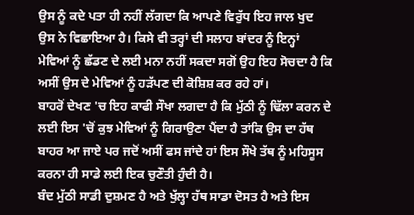ਉਸ ਨੂੰ ਕਦੇ ਪਤਾ ਹੀ ਨਹੀਂ ਲੱਗਦਾ ਕਿ ਆਪਣੇ ਵਿਰੁੱਧ ਇਹ ਜਾਲ ਖੁਦ ਉਸ ਨੇ ਵਿਛਾਇਆ ਹੈ। ਕਿਸੇ ਵੀ ਤਰ੍ਹਾਂ ਦੀ ਸਲਾਹ ਬਾਂਦਰ ਨੂੰ ਇਨ੍ਹਾਂ ਮੇਵਿਆਂ ਨੂੰ ਛੱਡਣ ਦੇ ਲਈ ਮਨਾ ਨਹੀਂ ਸਕਦਾ ਸਗੋਂ ਉਹ ਇਹ ਸੋਚਦਾ ਹੈ ਕਿ ਅਸੀਂ ਉਸ ਦੇ ਮੇਵਿਆਂ ਨੂੰ ਹੜੱਪਣ ਦੀ ਕੋਸ਼ਿਸ਼ ਕਰ ਰਹੇ ਹਾਂ।
ਬਾਹਰੋਂ ਦੇਖਣ 'ਚ ਇਹ ਕਾਫੀ ਸੌਖਾ ਲਗਦਾ ਹੈ ਕਿ ਮੁੱਠੀ ਨੂੰ ਢਿੱਲਾ ਕਰਨ ਦੇ ਲਈ ਇਸ 'ਚੋਂ ਕੁਝ ਮੇਵਿਆਂ ਨੂੰ ਗਿਰਾਉਣਾ ਪੈਂਦਾ ਹੈ ਤਾਂਕਿ ਉਸ ਦਾ ਹੱਥ ਬਾਹਰ ਆ ਜਾਏ ਪਰ ਜਦੋਂ ਅਸੀਂ ਫਸ ਜਾਂਦੇ ਹਾਂ ਇਸ ਸੌਖੇ ਤੱਥ ਨੂੰ ਮਹਿਸੂਸ ਕਰਨਾ ਹੀ ਸਾਡੇ ਲਈ ਇਕ ਚੁਣੌਤੀ ਹੁੰਦੀ ਹੈ।
ਬੰਦ ਮੁੱਠੀ ਸਾਡੀ ਦੁਸ਼ਮਣ ਹੈ ਅਤੇ ਖੁੱਲ੍ਹਾ ਹੱਥ ਸਾਡਾ ਦੋਸਤ ਹੈ ਅਤੇ ਇਸ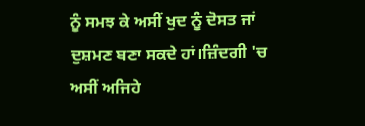ਨੂੰ ਸਮਝ ਕੇ ਅਸੀਂ ਖੁਦ ਨੂੰ ਦੋਸਤ ਜਾਂ ਦੁਸ਼ਮਣ ਬਣਾ ਸਕਦੇ ਹਾਂ।ਜ਼ਿੰਦਗੀ 'ਚ ਅਸੀਂ ਅਜਿਹੇ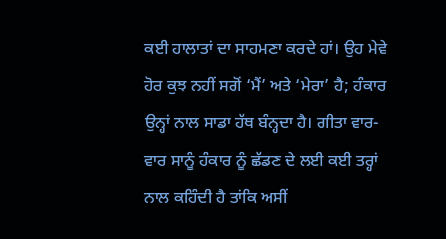ਕਈ ਹਾਲਾਤਾਂ ਦਾ ਸਾਹਮਣਾ ਕਰਦੇ ਹਾਂ। ਉਹ ਮੇਵੇ ਹੋਰ ਕੁਝ ਨਹੀਂ ਸਗੋਂ ‘ਮੈਂ’ ਅਤੇ ‘ਮੇਰਾ’ ਹੈ; ਹੰਕਾਰ ਉਨ੍ਹਾਂ ਨਾਲ ਸਾਡਾ ਹੱਥ ਬੰਨ੍ਹਦਾ ਹੈ। ਗੀਤਾ ਵਾਰ-ਵਾਰ ਸਾਨੂੰ ਹੰਕਾਰ ਨੂੰ ਛੱਡਣ ਦੇ ਲਈ ਕਈ ਤਰ੍ਹਾਂ ਨਾਲ ਕਹਿੰਦੀ ਹੈ ਤਾਂਕਿ ਅਸੀਂ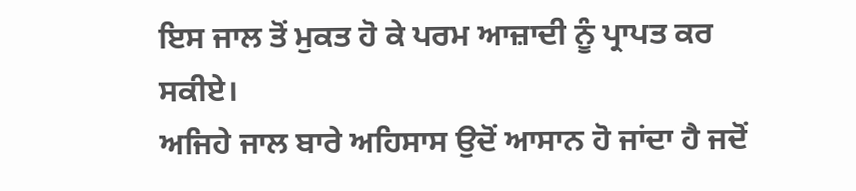ਇਸ ਜਾਲ ਤੋਂ ਮੁਕਤ ਹੋ ਕੇ ਪਰਮ ਆਜ਼ਾਦੀ ਨੂੰ ਪ੍ਰਾਪਤ ਕਰ ਸਕੀਏ।
ਅਜਿਹੇ ਜਾਲ ਬਾਰੇ ਅਹਿਸਾਸ ਉਦੋਂ ਆਸਾਨ ਹੋ ਜਾਂਦਾ ਹੈ ਜਦੋਂ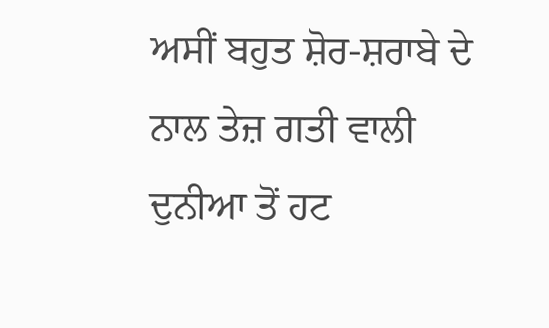ਅਸੀਂ ਬਹੁਤ ਸ਼ੋਰ-ਸ਼ਰਾਬੇ ਦੇ ਨਾਲ ਤੇਜ਼ ਗਤੀ ਵਾਲੀ ਦੁਨੀਆ ਤੋਂ ਹਟ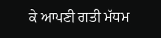ਕੇ ਆਪਣੀ ਗਤੀ ਮੱਧਮ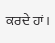ਕਰਦੇ ਹਾਂ।